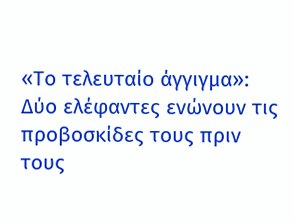«Το τελευταίο άγγιγμα»: Δύο ελέφαντες ενώνουν τις προβοσκίδες τους πριν τους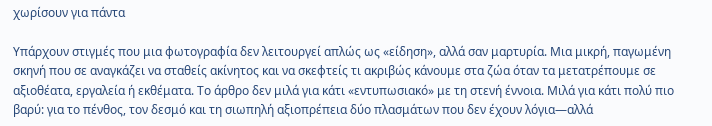χωρίσουν για πάντα

Υπάρχουν στιγμές που μια φωτογραφία δεν λειτουργεί απλώς ως «είδηση», αλλά σαν μαρτυρία. Μια μικρή, παγωμένη σκηνή που σε αναγκάζει να σταθείς ακίνητος και να σκεφτείς τι ακριβώς κάνουμε στα ζώα όταν τα μετατρέπουμε σε αξιοθέατα, εργαλεία ή εκθέματα. Το άρθρο δεν μιλά για κάτι «εντυπωσιακό» με τη στενή έννοια. Μιλά για κάτι πολύ πιο βαρύ: για το πένθος, τον δεσμό και τη σιωπηλή αξιοπρέπεια δύο πλασμάτων που δεν έχουν λόγια—αλλά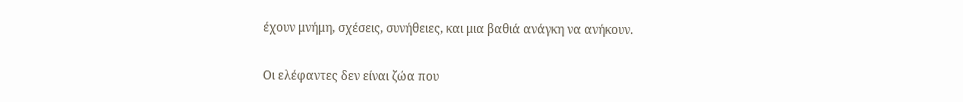έχουν μνήμη, σχέσεις, συνήθειες, και μια βαθιά ανάγκη να ανήκουν.

Οι ελέφαντες δεν είναι ζώα που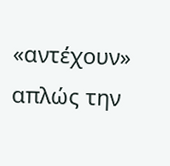«αντέχουν» απλώς την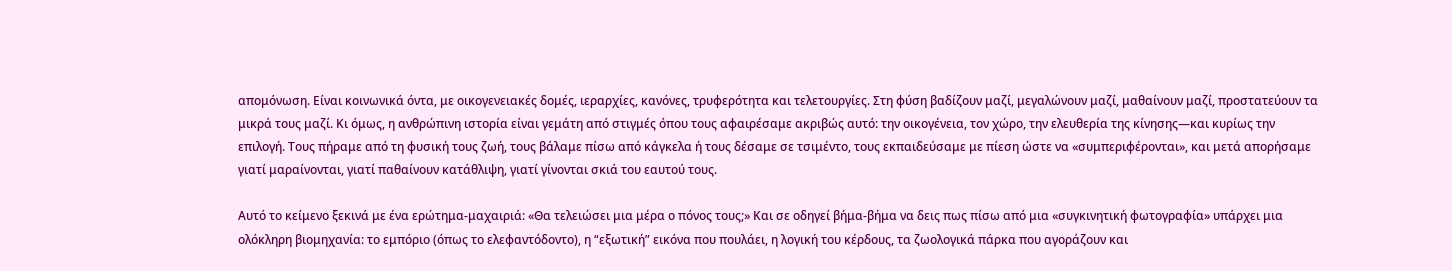απομόνωση. Είναι κοινωνικά όντα, με οικογενειακές δομές, ιεραρχίες, κανόνες, τρυφερότητα και τελετουργίες. Στη φύση βαδίζουν μαζί, μεγαλώνουν μαζί, μαθαίνουν μαζί, προστατεύουν τα μικρά τους μαζί. Κι όμως, η ανθρώπινη ιστορία είναι γεμάτη από στιγμές όπου τους αφαιρέσαμε ακριβώς αυτό: την οικογένεια, τον χώρο, την ελευθερία της κίνησης—και κυρίως την επιλογή. Τους πήραμε από τη φυσική τους ζωή, τους βάλαμε πίσω από κάγκελα ή τους δέσαμε σε τσιμέντο, τους εκπαιδεύσαμε με πίεση ώστε να «συμπεριφέρονται», και μετά απορήσαμε γιατί μαραίνονται, γιατί παθαίνουν κατάθλιψη, γιατί γίνονται σκιά του εαυτού τους.

Αυτό το κείμενο ξεκινά με ένα ερώτημα-μαχαιριά: «Θα τελειώσει μια μέρα ο πόνος τους;» Και σε οδηγεί βήμα-βήμα να δεις πως πίσω από μια «συγκινητική φωτογραφία» υπάρχει μια ολόκληρη βιομηχανία: το εμπόριο (όπως το ελεφαντόδοντο), η “εξωτική” εικόνα που πουλάει, η λογική του κέρδους, τα ζωολογικά πάρκα που αγοράζουν και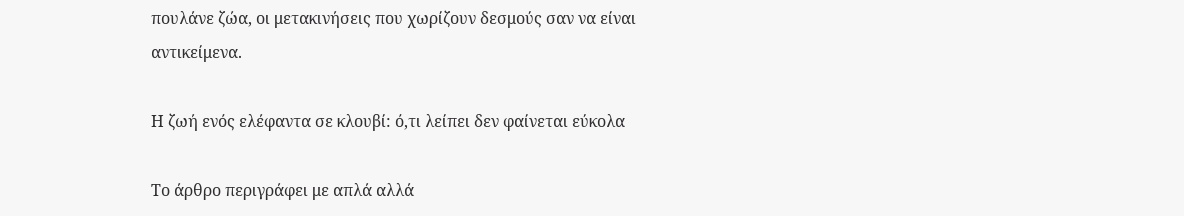πουλάνε ζώα, οι μετακινήσεις που χωρίζουν δεσμούς σαν να είναι αντικείμενα.

Η ζωή ενός ελέφαντα σε κλουβί: ό,τι λείπει δεν φαίνεται εύκολα

Το άρθρο περιγράφει με απλά αλλά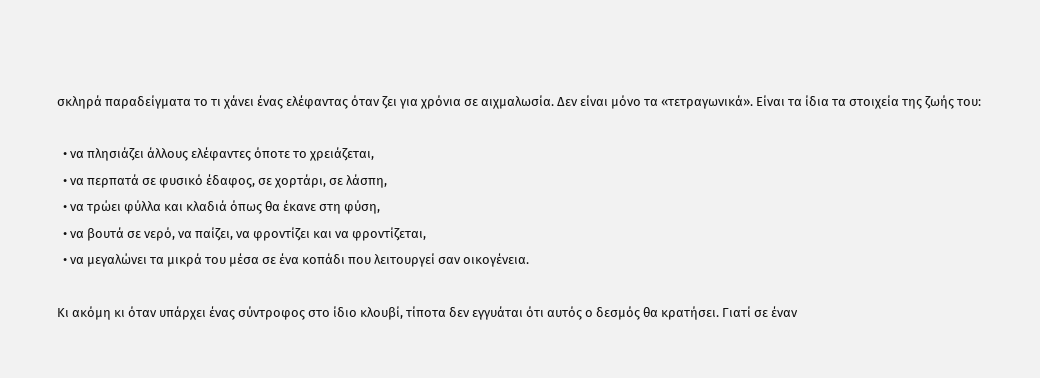σκληρά παραδείγματα το τι χάνει ένας ελέφαντας όταν ζει για χρόνια σε αιχμαλωσία. Δεν είναι μόνο τα «τετραγωνικά». Είναι τα ίδια τα στοιχεία της ζωής του:

  • να πλησιάζει άλλους ελέφαντες όποτε το χρειάζεται,
  • να περπατά σε φυσικό έδαφος, σε χορτάρι, σε λάσπη,
  • να τρώει φύλλα και κλαδιά όπως θα έκανε στη φύση,
  • να βουτά σε νερό, να παίζει, να φροντίζει και να φροντίζεται,
  • να μεγαλώνει τα μικρά του μέσα σε ένα κοπάδι που λειτουργεί σαν οικογένεια.

Κι ακόμη κι όταν υπάρχει ένας σύντροφος στο ίδιο κλουβί, τίποτα δεν εγγυάται ότι αυτός ο δεσμός θα κρατήσει. Γιατί σε έναν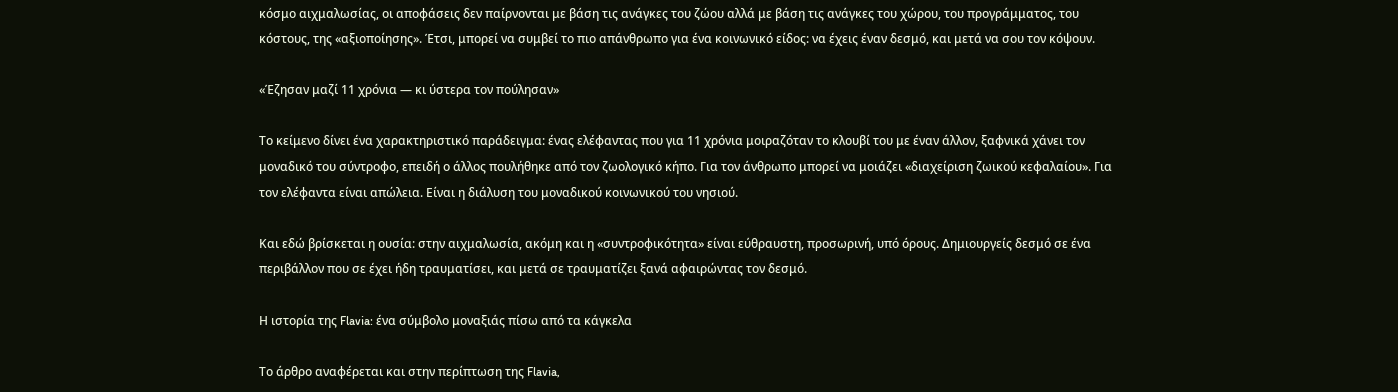κόσμο αιχμαλωσίας, οι αποφάσεις δεν παίρνονται με βάση τις ανάγκες του ζώου αλλά με βάση τις ανάγκες του χώρου, του προγράμματος, του κόστους, της «αξιοποίησης». Έτσι, μπορεί να συμβεί το πιο απάνθρωπο για ένα κοινωνικό είδος: να έχεις έναν δεσμό, και μετά να σου τον κόψουν.

«Έζησαν μαζί 11 χρόνια — κι ύστερα τον πούλησαν»

Το κείμενο δίνει ένα χαρακτηριστικό παράδειγμα: ένας ελέφαντας που για 11 χρόνια μοιραζόταν το κλουβί του με έναν άλλον, ξαφνικά χάνει τον μοναδικό του σύντροφο, επειδή ο άλλος πουλήθηκε από τον ζωολογικό κήπο. Για τον άνθρωπο μπορεί να μοιάζει «διαχείριση ζωικού κεφαλαίου». Για τον ελέφαντα είναι απώλεια. Είναι η διάλυση του μοναδικού κοινωνικού του νησιού.

Και εδώ βρίσκεται η ουσία: στην αιχμαλωσία, ακόμη και η «συντροφικότητα» είναι εύθραυστη, προσωρινή, υπό όρους. Δημιουργείς δεσμό σε ένα περιβάλλον που σε έχει ήδη τραυματίσει, και μετά σε τραυματίζει ξανά αφαιρώντας τον δεσμό.

Η ιστορία της Flavia: ένα σύμβολο μοναξιάς πίσω από τα κάγκελα

Το άρθρο αναφέρεται και στην περίπτωση της Flavia,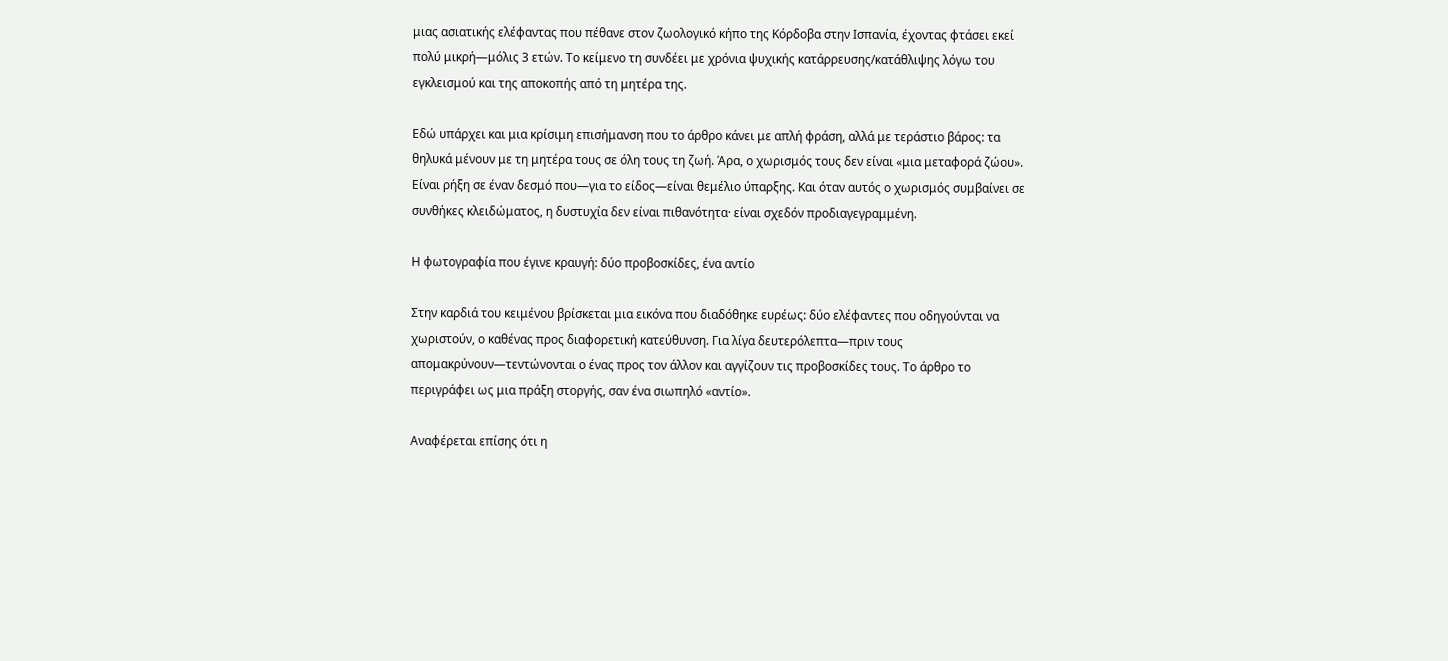μιας ασιατικής ελέφαντας που πέθανε στον ζωολογικό κήπο της Κόρδοβα στην Ισπανία, έχοντας φτάσει εκεί πολύ μικρή—μόλις 3 ετών. Το κείμενο τη συνδέει με χρόνια ψυχικής κατάρρευσης/κατάθλιψης λόγω του εγκλεισμού και της αποκοπής από τη μητέρα της.

Εδώ υπάρχει και μια κρίσιμη επισήμανση που το άρθρο κάνει με απλή φράση, αλλά με τεράστιο βάρος: τα θηλυκά μένουν με τη μητέρα τους σε όλη τους τη ζωή. Άρα, ο χωρισμός τους δεν είναι «μια μεταφορά ζώου». Είναι ρήξη σε έναν δεσμό που—για το είδος—είναι θεμέλιο ύπαρξης. Και όταν αυτός ο χωρισμός συμβαίνει σε συνθήκες κλειδώματος, η δυστυχία δεν είναι πιθανότητα· είναι σχεδόν προδιαγεγραμμένη.

Η φωτογραφία που έγινε κραυγή: δύο προβοσκίδες, ένα αντίο

Στην καρδιά του κειμένου βρίσκεται μια εικόνα που διαδόθηκε ευρέως: δύο ελέφαντες που οδηγούνται να χωριστούν, ο καθένας προς διαφορετική κατεύθυνση. Για λίγα δευτερόλεπτα—πριν τους απομακρύνουν—τεντώνονται ο ένας προς τον άλλον και αγγίζουν τις προβοσκίδες τους. Το άρθρο το περιγράφει ως μια πράξη στοργής, σαν ένα σιωπηλό «αντίο».

Αναφέρεται επίσης ότι η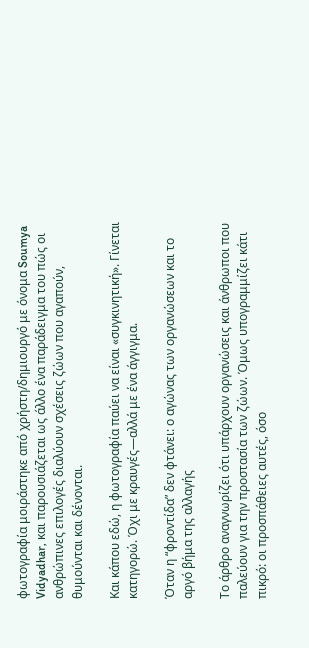φωτογραφία μοιράστηκε από χρήστη/δημιουργό με όνομα Soumya Vidyadhar, και παρουσιάζεται ως άλλο ένα παράδειγμα του πώς οι ανθρώπινες επιλογές διαλύουν σχέσεις ζώων που αγαπούν, θυμούνται και δένονται.

Και κάπου εδώ, η φωτογραφία παύει να είναι «συγκινητική». Γίνεται κατηγορώ. Όχι με κραυγές—αλλά με ένα άγγιγμα.

Όταν η “φροντίδα” δεν φτάνει: ο αγώνας των οργανώσεων και το αργό βήμα της αλλαγής

Το άρθρο αναγνωρίζει ότι υπάρχουν οργανώσεις και άνθρωποι που παλεύουν για την προστασία των ζώων. Όμως υπογραμμίζει κάτι πικρό: οι προσπάθειες αυτές, όσο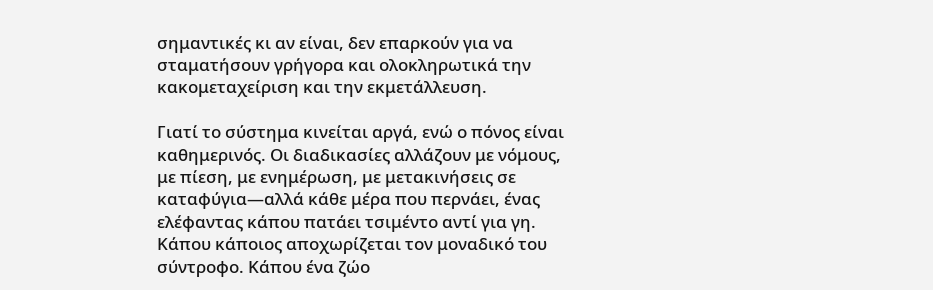σημαντικές κι αν είναι, δεν επαρκούν για να σταματήσουν γρήγορα και ολοκληρωτικά την κακομεταχείριση και την εκμετάλλευση.

Γιατί το σύστημα κινείται αργά, ενώ ο πόνος είναι καθημερινός. Οι διαδικασίες αλλάζουν με νόμους, με πίεση, με ενημέρωση, με μετακινήσεις σε καταφύγια—αλλά κάθε μέρα που περνάει, ένας ελέφαντας κάπου πατάει τσιμέντο αντί για γη. Κάπου κάποιος αποχωρίζεται τον μοναδικό του σύντροφο. Κάπου ένα ζώο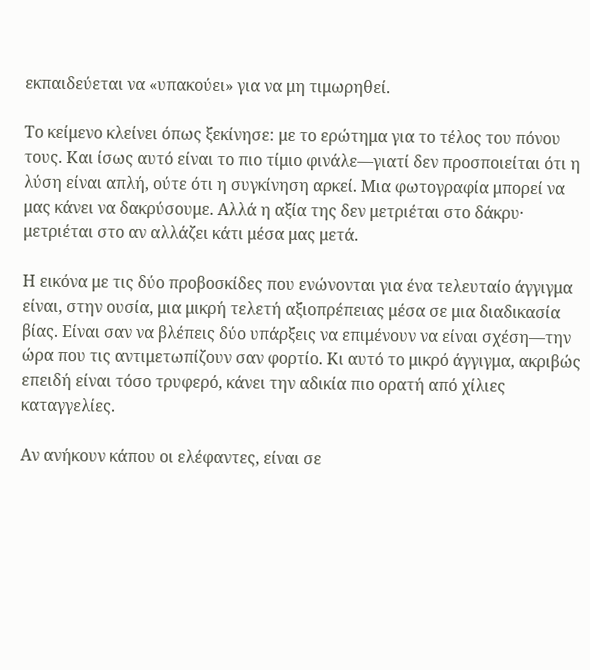εκπαιδεύεται να «υπακούει» για να μη τιμωρηθεί.

Το κείμενο κλείνει όπως ξεκίνησε: με το ερώτημα για το τέλος του πόνου τους. Και ίσως αυτό είναι το πιο τίμιο φινάλε—γιατί δεν προσποιείται ότι η λύση είναι απλή, ούτε ότι η συγκίνηση αρκεί. Μια φωτογραφία μπορεί να μας κάνει να δακρύσουμε. Αλλά η αξία της δεν μετριέται στο δάκρυ· μετριέται στο αν αλλάζει κάτι μέσα μας μετά.

Η εικόνα με τις δύο προβοσκίδες που ενώνονται για ένα τελευταίο άγγιγμα είναι, στην ουσία, μια μικρή τελετή αξιοπρέπειας μέσα σε μια διαδικασία βίας. Είναι σαν να βλέπεις δύο υπάρξεις να επιμένουν να είναι σχέση—την ώρα που τις αντιμετωπίζουν σαν φορτίο. Κι αυτό το μικρό άγγιγμα, ακριβώς επειδή είναι τόσο τρυφερό, κάνει την αδικία πιο ορατή από χίλιες καταγγελίες.

Αν ανήκουν κάπου οι ελέφαντες, είναι σε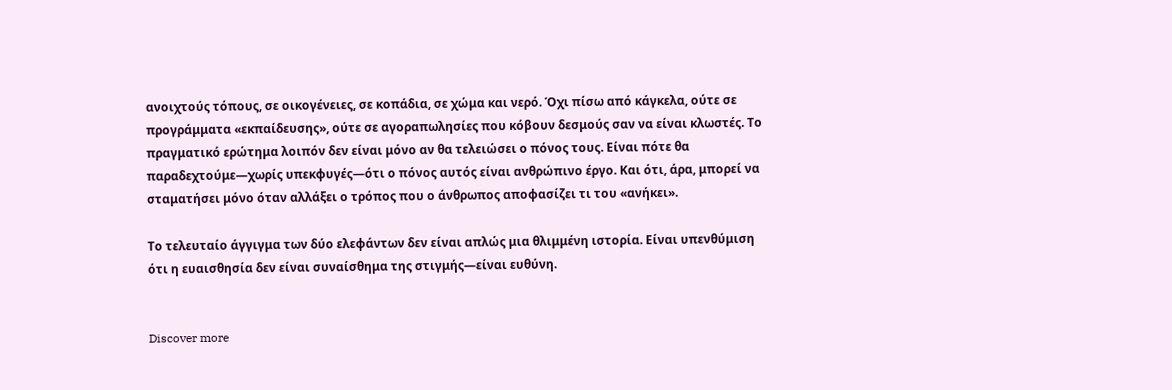ανοιχτούς τόπους, σε οικογένειες, σε κοπάδια, σε χώμα και νερό. Όχι πίσω από κάγκελα, ούτε σε προγράμματα «εκπαίδευσης», ούτε σε αγοραπωλησίες που κόβουν δεσμούς σαν να είναι κλωστές. Το πραγματικό ερώτημα λοιπόν δεν είναι μόνο αν θα τελειώσει ο πόνος τους. Είναι πότε θα παραδεχτούμε—χωρίς υπεκφυγές—ότι ο πόνος αυτός είναι ανθρώπινο έργο. Και ότι, άρα, μπορεί να σταματήσει μόνο όταν αλλάξει ο τρόπος που ο άνθρωπος αποφασίζει τι του «ανήκει».

Το τελευταίο άγγιγμα των δύο ελεφάντων δεν είναι απλώς μια θλιμμένη ιστορία. Είναι υπενθύμιση ότι η ευαισθησία δεν είναι συναίσθημα της στιγμής—είναι ευθύνη.


Discover more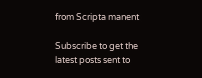from Scripta manent

Subscribe to get the latest posts sent to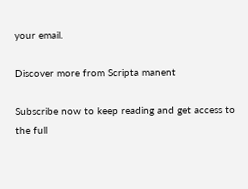your email.

Discover more from Scripta manent

Subscribe now to keep reading and get access to the full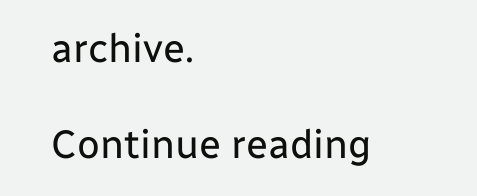archive.

Continue reading